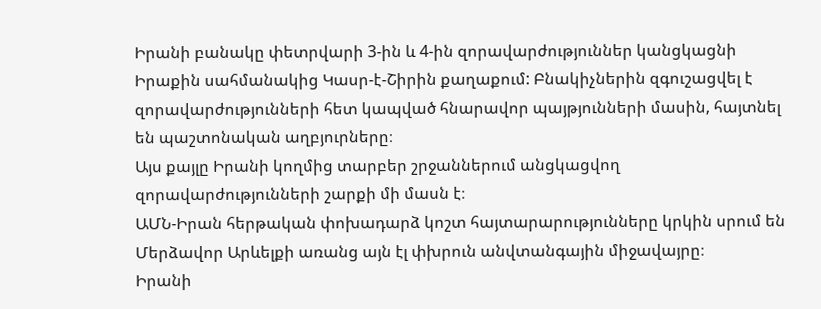Իրանի բանակը փետրվարի 3-ին և 4-ին զորավարժություններ կանցկացնի Իրաքին սահմանակից Կասր-է-Շիրին քաղաքում: Բնակիչներին զգուշացվել է զորավարժությունների հետ կապված հնարավոր պայթյունների մասին, հայտնել են պաշտոնական աղբյուրները։
Այս քայլը Իրանի կողմից տարբեր շրջաններում անցկացվող զորավարժությունների շարքի մի մասն է։
ԱՄՆ-Իրան հերթական փոխադարձ կոշտ հայտարարությունները կրկին սրում են Մերձավոր Արևելքի առանց այն էլ փխրուն անվտանգային միջավայրը։
Իրանի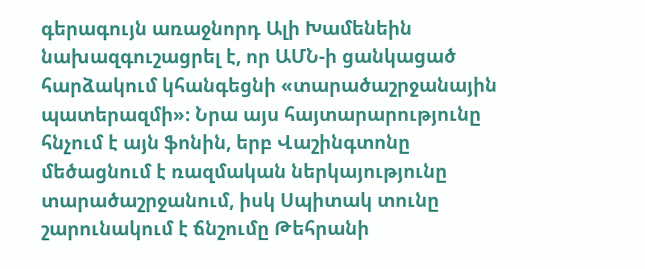գերագույն առաջնորդ Ալի Խամենեին նախազգուշացրել է, որ ԱՄՆ-ի ցանկացած հարձակում կհանգեցնի «տարածաշրջանային պատերազմի»։ Նրա այս հայտարարությունը հնչում է այն ֆոնին, երբ Վաշինգտոնը մեծացնում է ռազմական ներկայությունը տարածաշրջանում, իսկ Սպիտակ տունը շարունակում է ճնշումը Թեհրանի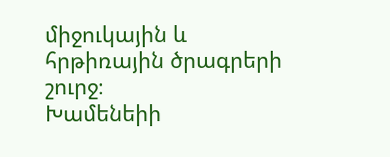միջուկային և հրթիռային ծրագրերի շուրջ։
Խամենեիի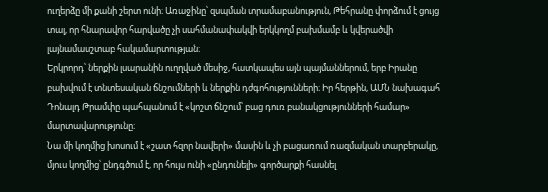ուղերձը մի քանի շերտ ունի։ Առաջինը՝ զսպման տրամաբանություն, Թեհրանը փորձում է ցույց տալ, որ հնարավոր հարվածը չի սահմանափակվի երկկողմ բախմամբ և կվերածվի լայնամասշտաբ հակամարտության։
Երկրորդ՝ ներքին լսարանին ուղղված մեսիջ, հատկապես այն պայմաններում, երբ Իրանը բախվում է տնտեսական ճնշումների և ներքին դժգոհությունների։ Իր հերթին, ԱՄՆ նախագահ Դոնալդ Թրամփը պահպանում է «կոշտ ճնշում՝ բաց դուռ բանակցությունների համար» մարտավարությունը։
Նա մի կողմից խոսում է «շատ հզոր նավերի» մասին և չի բացառում ռազմական տարբերակը, մյուս կողմից՝ ընդգծում է, որ հույս ունի «ընդունելի» գործարքի հասնել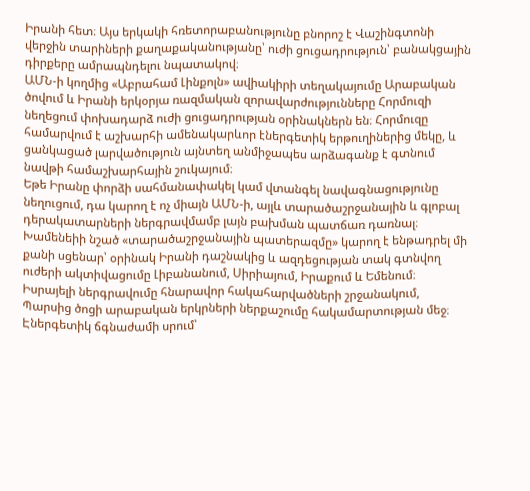Իրանի հետ։ Այս երկակի հռետորաբանությունը բնորոշ է Վաշինգտոնի վերջին տարիների քաղաքականությանը՝ ուժի ցուցադրություն՝ բանակցային դիրքերը ամրապնդելու նպատակով։
ԱՄՆ-ի կողմից «Աբրահամ Լինքոլն» ավիակիրի տեղակայումը Արաբական ծովում և Իրանի երկօրյա ռազմական զորավարժությունները Հորմուզի նեղեցում փոխադարձ ուժի ցուցադրության օրինակներն են։ Հորմուզը համարվում է աշխարհի ամենակարևոր էներգետիկ երթուղիներից մեկը, և ցանկացած լարվածություն այնտեղ անմիջապես արձագանք է գտնում նավթի համաշխարհային շուկայում։
Եթե Իրանը փորձի սահմանափակել կամ վտանգել նավագնացությունը նեղուցում, դա կարող է ոչ միայն ԱՄՆ-ի, այլև տարածաշրջանային և գլոբալ դերակատարների ներգրավմամբ լայն բախման պատճառ դառնալ։
Խամենեիի նշած «տարածաշրջանային պատերազմը» կարող է ենթադրել մի քանի սցենար՝ օրինակ Իրանի դաշնակից և ազդեցության տակ գտնվող ուժերի ակտիվացումը Լիբանանում, Սիրիայում, Իրաքում և Եմենում։ Իսրայելի ներգրավումը հնարավոր հակահարվածների շրջանակում, Պարսից ծոցի արաբական երկրների ներքաշումը հակամարտության մեջ։ Էներգետիկ ճգնաժամի սրում՝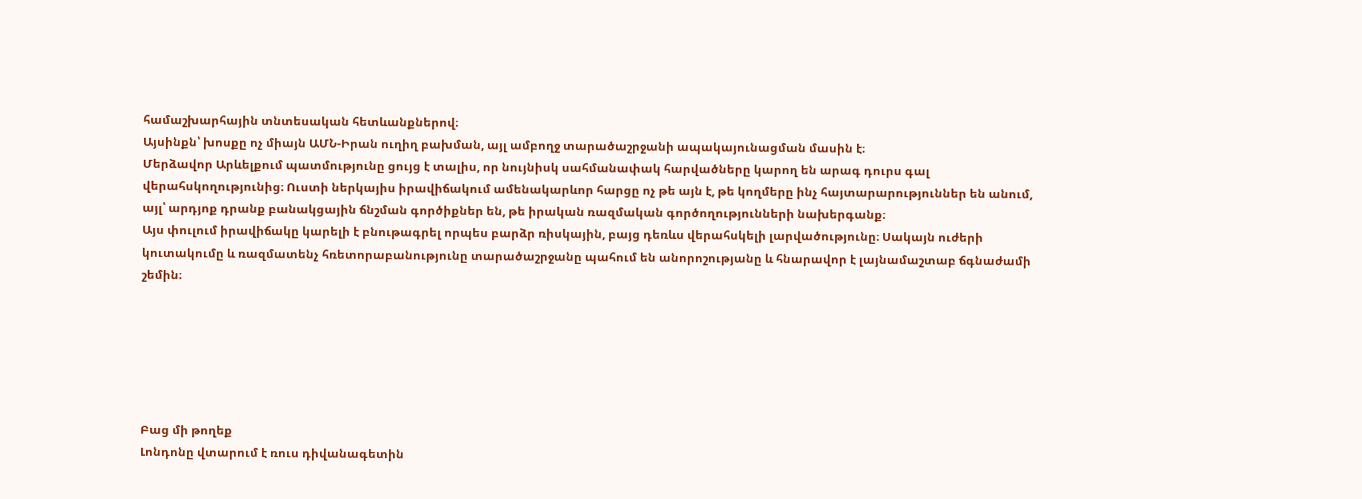համաշխարհային տնտեսական հետևանքներով։
Այսինքն՝ խոսքը ոչ միայն ԱՄՆ-Իրան ուղիղ բախման, այլ ամբողջ տարածաշրջանի ապակայունացման մասին է։
Մերձավոր Արևելքում պատմությունը ցույց է տալիս, որ նույնիսկ սահմանափակ հարվածները կարող են արագ դուրս գալ վերահսկողությունից։ Ուստի ներկայիս իրավիճակում ամենակարևոր հարցը ոչ թե այն է, թե կողմերը ինչ հայտարարություններ են անում, այլ՝ արդյոք դրանք բանակցային ճնշման գործիքներ են, թե իրական ռազմական գործողությունների նախերգանք։
Այս փուլում իրավիճակը կարելի է բնութագրել որպես բարձր ռիսկային, բայց դեռևս վերահսկելի լարվածությունը։ Սակայն ուժերի կուտակումը և ռազմատենչ հռետորաբանությունը տարածաշրջանը պահում են անորոշությանը և հնարավոր է լայնամաշտաբ ճգնաժամի շեմին։






Բաց մի թողեք
Լոնդոնը վտարում է ռուս դիվանագետին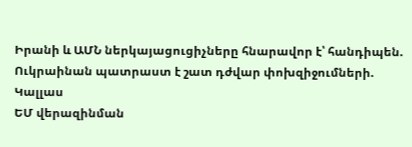Իրանի և ԱՄՆ ներկայացուցիչները հնարավոր է՝ հանդիպեն. Ուկրաինան պատրաստ է շատ դժվար փոխզիջումների. Կալլաս
ԵՄ վերազինման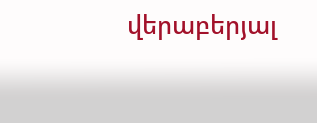վերաբերյալ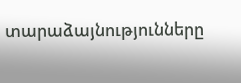տարաձայնությունները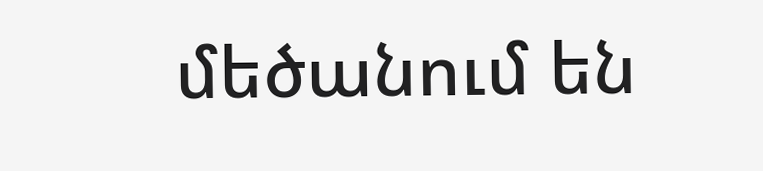մեծանում են